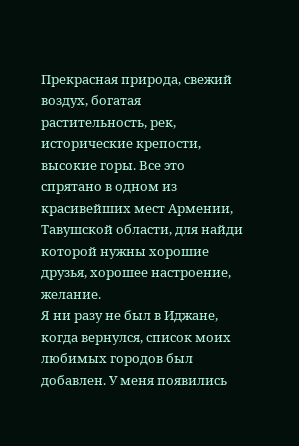Прекрасная природа, свежий воздух, богатая растительность, рек, исторические крепости, высокие горы. Все это спрятано в одном из красивейших мест Армении, Тавушской области, для найди которой нужны хорошие друзья, хорошее настроение, желание.
Я ни разу не был в Иджане, когда вернулся, список моих любимых городов был добавлен. У меня появились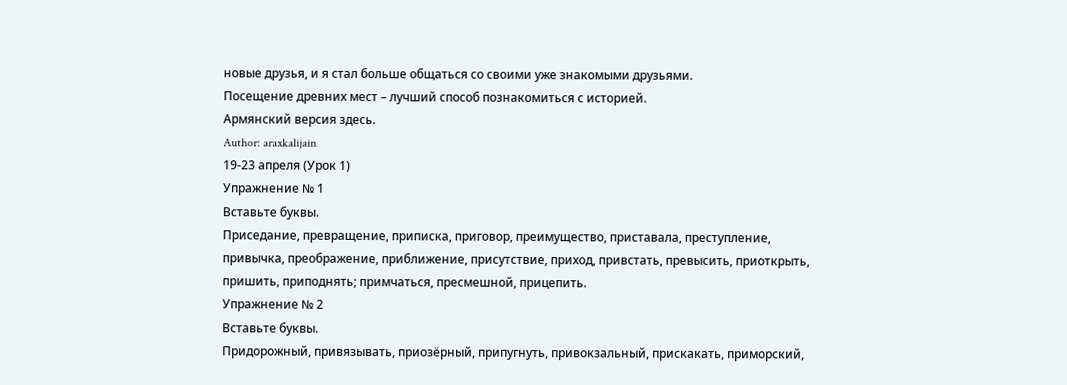новые друзья, и я стал больше общаться со своими уже знакомыми друзьями.
Посещение древних мест – лучший способ познакомиться с историей.
Армянский версия здесь.
Author: araxkalijain
19-23 апреля (Урок 1)
Упражнение № 1
Вставьте буквы.
Приседание, превращение, приписка, приговор, преимущество, приставала, преступление, привычка, преображение, приближение, присутствие, приход, привстать, превысить, приоткрыть, пришить, приподнять; примчаться, пресмешной, прицепить.
Упражнение № 2
Вставьте буквы.
Придорожный, привязывать, приозёрный, припугнуть, привокзальный, прискакать, приморский,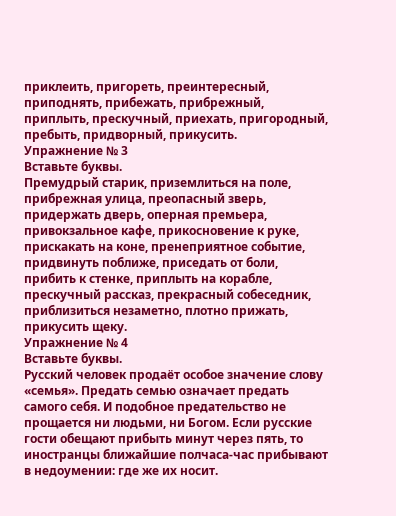приклеить, пригореть, преинтересный, приподнять, прибежать, прибрежный, приплыть, прескучный, приехать, пригородный, пребыть, придворный, прикусить.
Упражнение № 3
Вставьте буквы.
Премудрый старик, приземлиться на поле, прибрежная улица, преопасный зверь, придержать дверь, оперная премьера, привокзальное кафе, прикосновение к руке, прискакать на коне, пренеприятное событие, придвинуть поближе, приседать от боли, прибить к стенке, приплыть на корабле, прескучный рассказ, прекрасный собеседник, приблизиться незаметно, плотно прижать, прикусить щеку.
Упражнение № 4
Вставьте буквы.
Русский человек продаёт особое значение слову «семья». Предать семью означает предать самого себя. И подобное предательство не прощается ни людьми, ни Богом. Если русские гости обещают прибыть минут через пять, то иностранцы ближайшие полчаса-час прибывают в недоумении: где же их носит.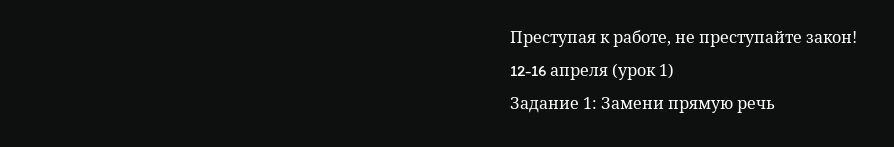Преступая к работе, не преступайте закон!
12-16 aпреля (урок 1)
Задание 1: Замени прямую речь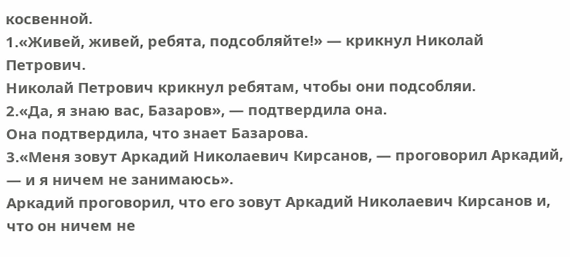косвенной.
1.«Живей, живей, ребята, подсобляйте!» — крикнул Николай Петрович.
Николай Петрович крикнул ребятам, чтобы они подсобляи.
2.«Да, я знаю вас, Базаров», — подтвердила она.
Она подтвердила, что знает Базарова.
3.«Меня зовут Аркадий Николаевич Кирсанов, — проговорил Аркадий, — и я ничем не занимаюсь».
Аркадий проговорил, что его зовут Аркадий Николаевич Кирсанов и, что он ничем не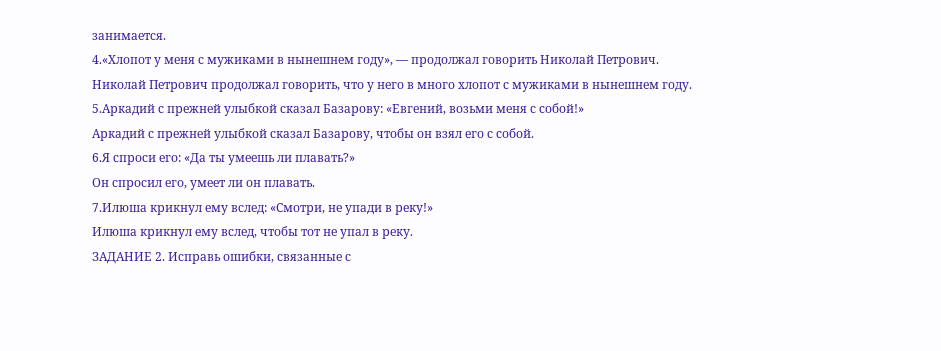занимается.
4.«Хлопот у меня с мужиками в нынешнем году», — продолжал говорить Николай Петрович.
Николай Петрович продолжал говорить, что у него в много хлопот с мужиками в нынешнем году.
5.Аркадий с прежней улыбкой сказал Базарову: «Евгений, возьми меня с собой!»
Аркадий с прежней улыбкой сказал Базарову, чтобы он взял его с собой.
6.Я спроси его: «Да ты умеешь ли плавать?»
Он спросил его, умеет ли он плавать.
7.Илюша крикнул ему вслед: «Смотри, не упади в реку!»
Илюша крикнул ему вслед, чтобы тот не упал в реку.
ЗАДАНИЕ 2. Исправь ошибки, связанные с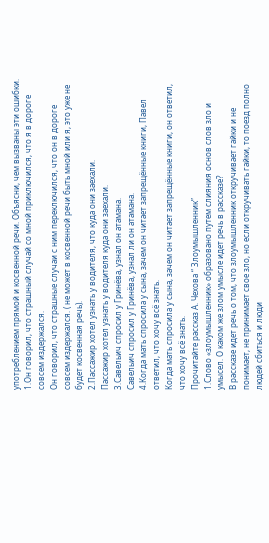употреблением прямой и косвенной речи. Объясни, чем вызваны эти ошибки.
1.Он говорил, что страшный случай со мной приключился, что я в дороге совсем издержался.
Он говорил, что страшные случаи с ним переключился, что он в дороге совсем издержался. ( не может в косвенной речи быть мной или я, это уже не будет косвенная речь).
2.Пассажир хотел узнать у водителя, что куда они заехали.
Пассажир хотел узнать у водителя куда они заехали.
3.Савельич спросил у Гринёва, узнал он атамана.
Савельич спросил у Гринёва, узнал ли он атамана.
4.Когда мать спросила у сына, зачем он читает запрещённые книги, Павел ответил, что хочу всё знать.
Когда мать спросила у сына, зачем он читает запрещённые книги, он ответил, что хочу всё знать.
Прочитайте рассказ А. Чехова “ Злоумышленник”
1.Слово «злоумышленник» образовано путем слияния основ слов зло и умысел. О каком же злом умысле идет речь в рассказе?
В рассказе идет речь о том, что злоумышленник откручивает гайки и не понимает, не принимает свое зло, но если откручивать гайки, то поезд полно людей сбиться и люди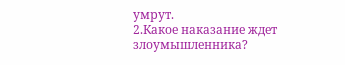умрут.
2.Какое наказание ждет злоумышленника?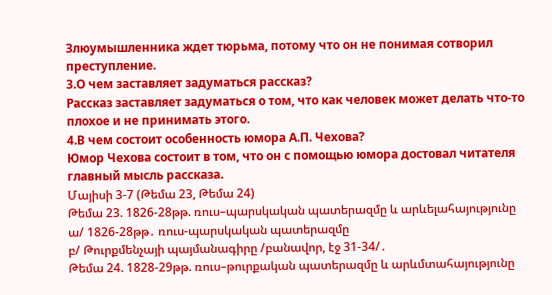Злюумышленника ждет тюрьма, потому что он не понимая сотворил преступление.
3.О чем заставляет задуматься рассказ?
Рассказ заставляет задуматься о том, что как человек может делать что-то плохое и не принимать этого.
4.В чем состоит особенность юмора А.П. Чехова?
Юмор Чехова состоит в том, что он с помощью юмора достовал читателя главный мысль рассказа.
Մայիսի 3-7 (Թեմա 23, Թեմա 24)
Թեմա 23. 1826-28թթ. ռուս–պարսկական պատերազմը և արևելահայությունը
ա/ 1826-28թթ․ ռուս-պարսկական պատերազմը
բ/ Թուրքմենչայի պայմանագիրը /բանավոր, էջ 31-34/․
Թեմա 24. 1828-29թթ. ռուս–թուրքական պատերազմը և արևմտահայությունը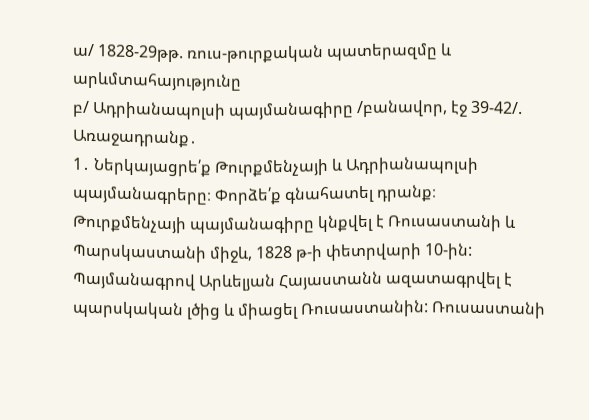ա/ 1828-29թթ. ռուս-թուրքական պատերազմը և արևմտահայությունը
բ/ Ադրիանապոլսի պայմանագիրը /բանավոր, էջ 39-42/.
Առաջադրանք․
1․ Ներկայացրե՛ք Թուրքմենչայի և Ադրիանապոլսի պայմանագրերը։ Փորձե՛ք գնահատել դրանք։
Թուրքմենչայի պայմանագիրը կնքվել է Ռուսաստանի և Պարսկաստանի միջև, 1828 թ-ի փետրվարի 10-ին: Պայմանագրով Արևելյան Հայաստանն ազատագրվել է պարսկական լծից և միացել Ռուսաստանին: Ռուսաստանի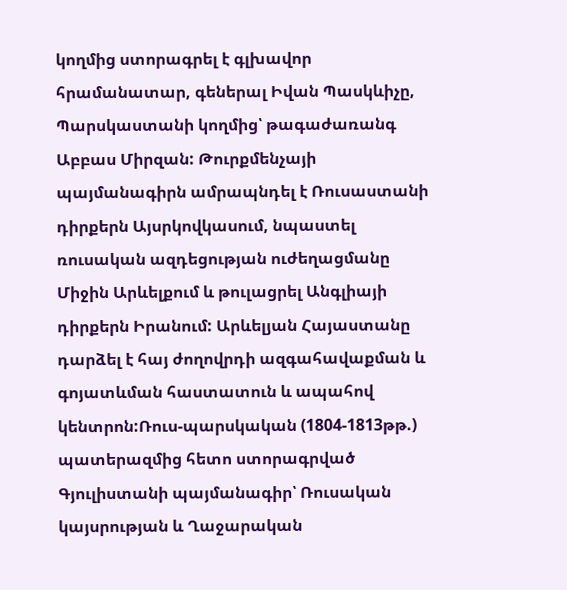կողմից ստորագրել է գլխավոր հրամանատար, գեներալ Իվան Պասկևիչը, Պարսկաստանի կողմից՝ թագաժառանգ Աբբաս Միրզան: Թուրքմենչայի պայմանագիրն ամրապնդել է Ռուսաստանի դիրքերն Այսրկովկասում, նպաստել ռուսական ազդեցության ուժեղացմանը Միջին Արևելքում և թուլացրել Անգլիայի դիրքերն Իրանում: Արևելյան Հայաստանը դարձել է հայ ժողովրդի ազգահավաքման և գոյատևման հաստատուն և ապահով կենտրոն:Ռուս-պարսկական (1804-1813թթ.) պատերազմից հետո ստորագրված Գյուլիստանի պայմանագիր՝ Ռուսական կայսրության և Ղաջարական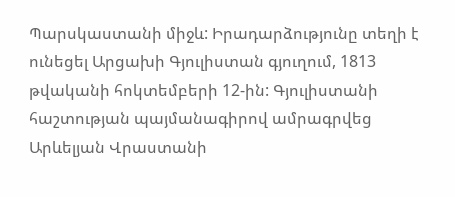Պարսկաստանի միջև: Իրադարձությունը տեղի է ունեցել Արցախի Գյուլիստան գյուղում, 1813 թվականի հոկտեմբերի 12-ին: Գյուլիստանի հաշտության պայմանագիրով ամրագրվեց Արևելյան Վրաստանի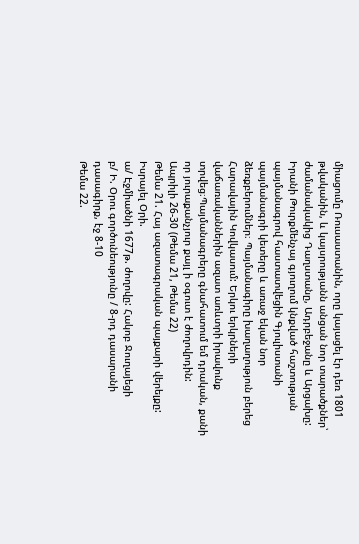միացումը Ռուսաստանին, որը կայացել էր դեռ 1801 թվականին, և կայսրությանն անցան նոր տարածքներ՝ ժամանակակից Դաղստանը, Ադրբեջանը և Արցախը: Իրանի Թուրքմենչայ գյուղում կնքված հաշտության պայմանագրով հաստատվեցին Գյուլիստանի պայմանագրի կետերը և առաջ եկան նոր ձեռքբերումներ։ Պայմանագիրը խաղաղություն բերեց Հարավային Կովկասում: Երկու երկրների վաճառականներին ազատ առևտրի իրավունք տրվեց։Պայմանագրերը գնահատում եմ դրական, քանի որ յուրաքանչյուր քայլ ի օգուտ է ժողովրդին:
Ապրիլի 26-30 (Թեմա 21, Թեմա 22)
Թեմա 21. Հայ ազատագրական պայքարի վերելքը: Իսրայել Օրի.
ա/ Էջմիածնի 1677թ. ժողովը: Հակոբ Ջուղայեցի
բ/ Ի. Օրու գործունեությունը / 8-րդ դասարանի դասագիրք, էջ 8-10
Թեմա 22.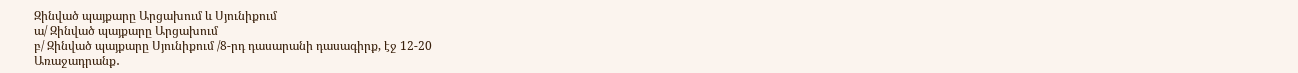Զինված պայքարը Արցախում և Սյունիքում
ա/ Զինված պայքարը Արցախում
բ/ Զինված պայքարը Սյունիքում /8-րդ դասարանի դասագիրք, էջ 12-20
Առաջադրանք․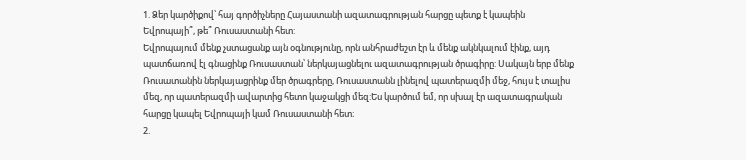1. Ձեր կարծիքով՝ հայ գործիչները Հայաստանի ազատագրության հարցը պետք է կապեին Եվրոպայի՞, թե՞ Ռուսաստանի հետ:
Եվրոպայում մենք չստացանք այն օգնությունը, որն անհրաժեշտ էր և մենք ակնկալում էինք, այդ պատճառով էլ գնացինք Ռուսաստան՝ ներկայացնելու ազատագրության ծրագիրը: Սակայն երբ մենք Ռուսատանին ներկայացրինք մեր ծրագրերը, Ռուսաստանն լինելով պատերազմի մեջ, հույս է տալիս մեզ, որ պատերազմի ավարտից հետո կաջակցի մեզ:Ես կարծում եմ, որ սխալ էր ազատագրական հարցը կապել Եվրոպայի կամ Ռուսաստանի հետ։
2.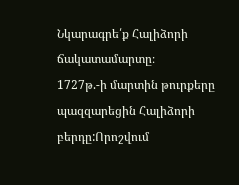Նկարագրե՛ք Հալիձորի ճակատամարտը։
1727թ.-ի մարտին թուրքերը պազզարեցին Հալիձորի բերդը:Որոշվում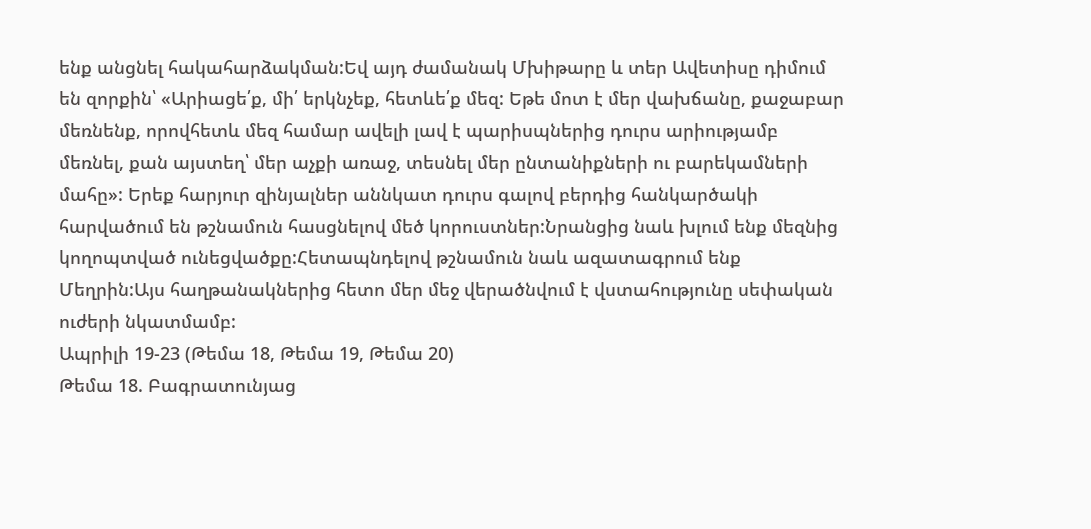ենք անցնել հակահարձակման:Եվ այդ ժամանակ Մխիթարը և տեր Ավետիսը դիմում են զորքին՝ «Արիացե՛ք, մի՛ երկնչեք, հետևե՛ք մեզ: Եթե մոտ է մեր վախճանը, քաջաբար մեռնենք, որովհետև մեզ համար ավելի լավ է պարիսպներից դուրս արիությամբ մեռնել, քան այստեղ՝ մեր աչքի առաջ, տեսնել մեր ընտանիքների ու բարեկամների մահը»: Երեք հարյուր զինյալներ աննկատ դուրս գալով բերդից հանկարծակի հարվածում են թշնամուն հասցնելով մեծ կորուստներ:Նրանցից նաև խլում ենք մեզնից կողոպտված ունեցվածքը:Հետապնդելով թշնամուն նաև ազատագրում ենք Մեղրին:Այս հաղթանակներից հետո մեր մեջ վերածնվում է վստահությունը սեփական ուժերի նկատմամբ:
Ապրիլի 19-23 (Թեմա 18, Թեմա 19, Թեմա 20)
Թեմա 18. Բագրատունյաց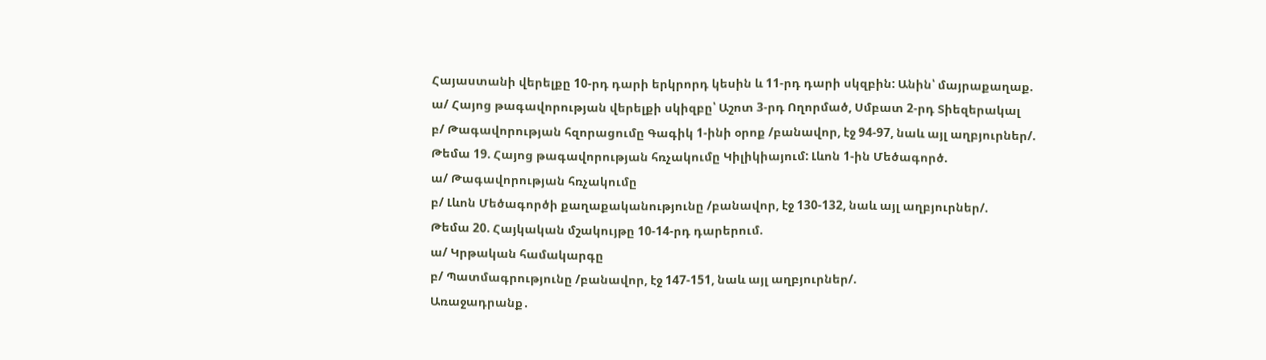Հայաստանի վերելքը 10-րդ դարի երկրորդ կեսին և 11-րդ դարի սկզբին: Անին՝ մայրաքաղաք.
ա/ Հայոց թագավորության վերելքի սկիզբը՝ Աշոտ 3-րդ Ողորմած, Սմբատ 2-րդ Տիեզերակալ
բ/ Թագավորության հզորացումը Գագիկ 1-ինի օրոք /բանավոր, էջ 94-97, նաև այլ աղբյուրներ/.
Թեմա 19. Հայոց թագավորության հռչակումը Կիլիկիայում: Լևոն 1-ին Մեծագործ.
ա/ Թագավորության հռչակումը
բ/ Լևոն Մեծագործի քաղաքականությունը /բանավոր, էջ 130-132, նաև այլ աղբյուրներ/.
Թեմա 20. Հայկական մշակույթը 10-14-րդ դարերում.
ա/ Կրթական համակարգը
բ/ Պատմագրությունը /բանավոր, էջ 147-151, նաև այլ աղբյուրներ/.
Առաջադրանք․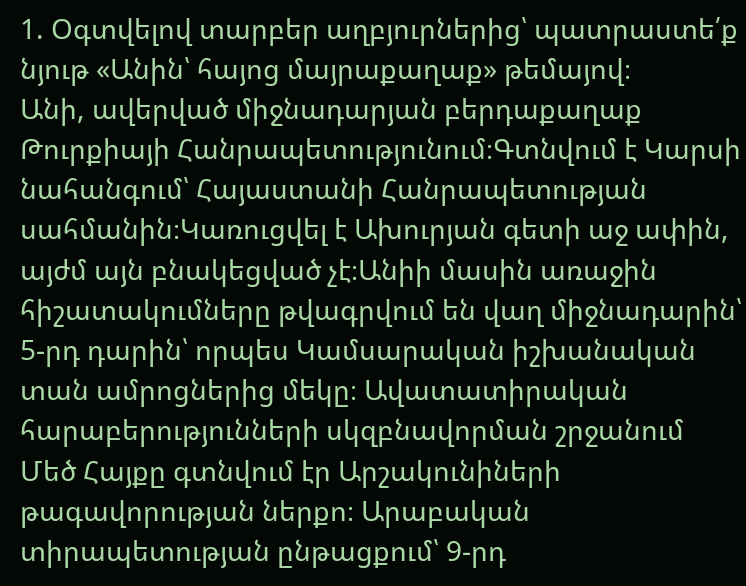1. Օգտվելով տարբեր աղբյուրներից՝ պատրաստե՛ք նյութ «Անին՝ հայոց մայրաքաղաք» թեմայով։
Անի, ավերված միջնադարյան բերդաքաղաք Թուրքիայի Հանրապետությունում։Գտնվում է Կարսի նահանգում՝ Հայաստանի Հանրապետության սահմանին։Կառուցվել է Ախուրյան գետի աջ ափին, այժմ այն բնակեցված չէ։Անիի մասին առաջին հիշատակումները թվագրվում են վաղ միջնադարին՝ 5-րդ դարին՝ որպես Կամսարական իշխանական տան ամրոցներից մեկը։ Ավատատիրական հարաբերությունների սկզբնավորման շրջանում Մեծ Հայքը գտնվում էր Արշակունիների թագավորության ներքո։ Արաբական տիրապետության ընթացքում՝ 9-րդ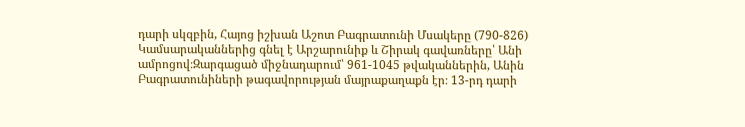դարի սկզբին, Հայոց իշխան Աշոտ Բագրատունի Մսակերը (790-826) Կամսարականներից գնել է Արշարունիք և Շիրակ գավառները՝ Անի ամրոցով։Զարգացած միջնադարում՝ 961-1045 թվականներին, Անին Բագրատունիների թագավորության մայրաքաղաքն էր։ 13-րդ դարի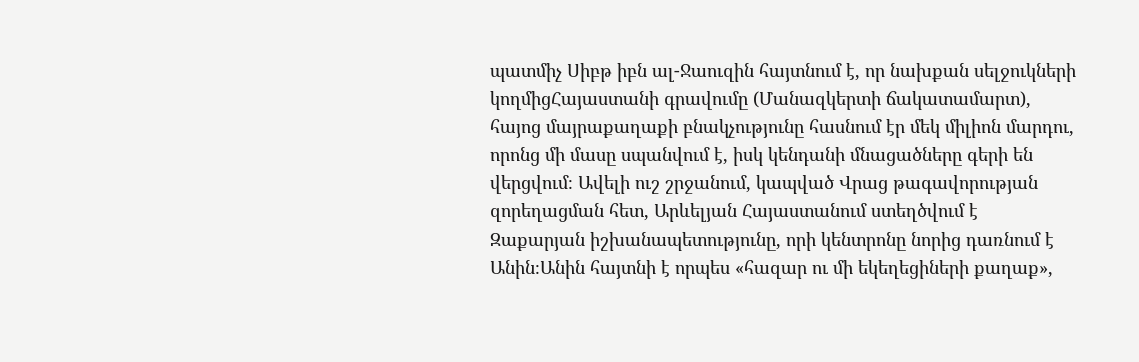պատմիչ Սիբթ իբն ալ-Ջաուզին հայտնում է, որ նախքան սելջուկների կողմիցՀայաստանի գրավումը (Մանազկերտի ճակատամարտ), հայոց մայրաքաղաքի բնակչությունը հասնում էր մեկ միլիոն մարդու, որոնց մի մասը սպանվում է, իսկ կենդանի մնացածները գերի են վերցվում։ Ավելի ուշ շրջանում, կապված Վրաց թագավորության զորեղացման հետ, Արևելյան Հայաստանում ստեղծվում է Զաքարյան իշխանապետությունը, որի կենտրոնը նորից դառնում է Անին։Անին հայտնի է որպես «հազար ու մի եկեղեցիների քաղաք»,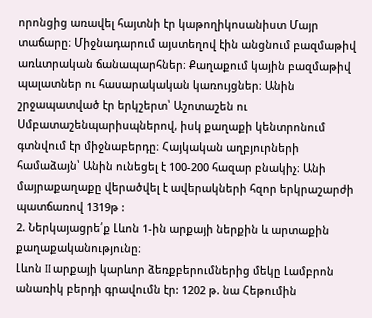որոնցից առավել հայտնի էր կաթողիկոսանիստ Մայր տաճարը։ Միջնադարում այստեղով էին անցնում բազմաթիվ առևտրական ճանապարհներ։ Քաղաքում կային բազմաթիվ պալատներ ու հասարակական կառույցներ։ Անին շրջապատված էր երկշերտ՝ Աշոտաշեն ու Սմբատաշենպարիսպներով, իսկ քաղաքի կենտրոնում գտնվում էր միջնաբերդը։ Հայկական աղբյուրների համաձայն՝ Անին ունեցել է 100-200 հազար բնակիչ։ Անի մայրաքաղաքը վերածվել է ավերակների հզոր երկրաշարժի պատճառով 1319թ :
2. Ներկայացրե՛ք Լևոն 1-ին արքայի ներքին և արտաքին քաղաքականությունը։
Լևոն II արքայի կարևոր ձեռքբերումներից մեկը Լամբրոն անառիկ բերդի գրավումն էր: 1202 թ. նա Հեթումին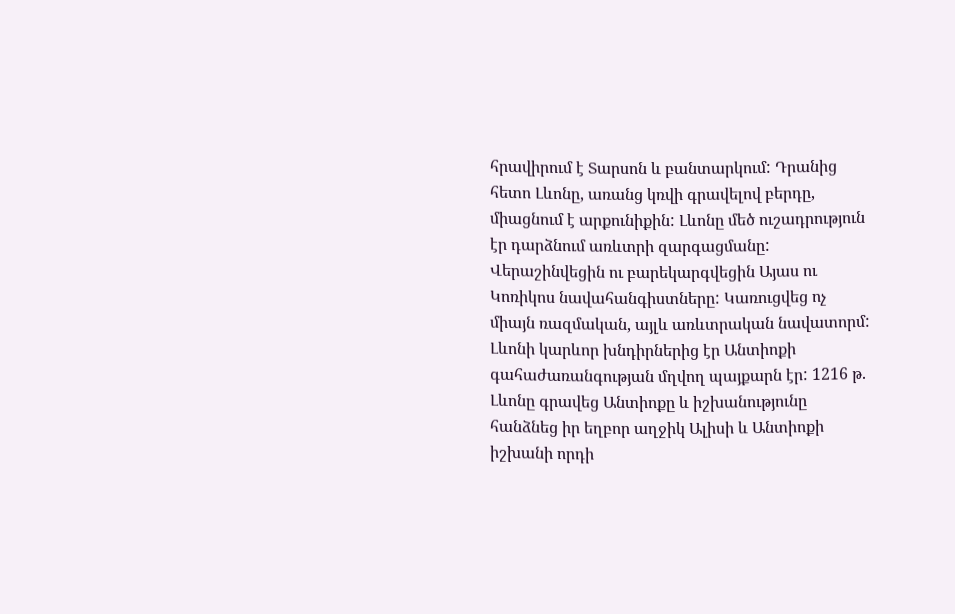հրավիրում է Տարսոն և բանտարկում: Դրանից հետո Լևոնը, առանց կռվի գրավելով բերդը, միացնում է արքունիքին: Լևոնը մեծ ուշադրություն էր դարձնում առևտրի զարգացմանը: Վերաշինվեցին ու բարեկարգվեցին Այաս ու Կոռիկոս նավահանգիստները: Կառուցվեց ոչ միայն ռազմական, այլև առևտրական նավատորմ: Լևոնի կարևոր խնդիրներից էր Անտիոքի գահաժառանգության մղվող պայքարն էր: 1216 թ. Լևոնը գրավեց Անտիոքը և իշխանությունը հանձնեց իր եղբոր աղջիկ Ալիսի և Անտիոքի իշխանի որդի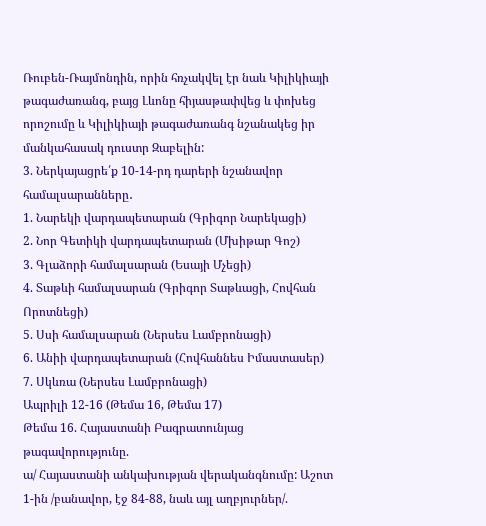Ռուբեն-Ռայմոնդին, որին հռչակվել էր նաև Կիլիկիայի թագաժառանգ, բայց Լևոնը հիյասթափվեց և փոխեց որոշումը և Կիլիկիայի թագաժառանգ նշանակեց իր մանկահասակ դուստր Զաբելին:
3. Ներկայացրե՛ք 10-14-րդ դարերի նշանավոր համալսարանները․
1. Նարեկի վարդապետարան (Գրիգոր Նարեկացի)
2. Նոր Գետիկի վարդապետարան (Մխիթար Գոշ)
3. Գլաձորի համալսարան (Եսայի Մչեցի)
4. Տաթևի համալսարան (Գրիգոր Տաթևացի, Հովհան Որոտնեցի)
5. Սսի համալսարան (Ներսես Լամբրոնացի)
6. Անիի վարդապետարան (Հովհաննես Իմաստասեր)
7. Սկևռա (Ներսես Լամբրոնացի)
Ապրիլի 12-16 (Թեմա 16, Թեմա 17)
Թեմա 16. Հայաստանի Բագրատունյաց թագավորությունը.
ա/ Հայաստանի անկախության վերականգնումը: Աշոտ 1-ին /բանավոր, էջ 84-88, նաև այլ աղբյուրներ/.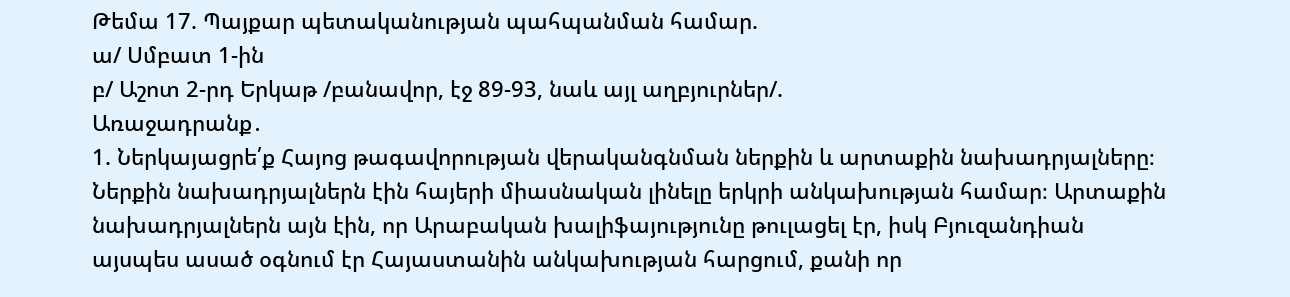Թեմա 17. Պայքար պետականության պահպանման համար.
ա/ Սմբատ 1-ին
բ/ Աշոտ 2-րդ Երկաթ /բանավոր, էջ 89-93, նաև այլ աղբյուրներ/.
Առաջադրանք․
1. Ներկայացրե՛ք Հայոց թագավորության վերականգնման ներքին և արտաքին նախադրյալները։
Ներքին նախադրյալներն էին հայերի միասնական լինելը երկրի անկախության համար։ Արտաքին նախադրյալներն այն էին, որ Արաբական խալիֆայությունը թուլացել էր, իսկ Բյուզանդիան այսպես ասած օգնում էր Հայաստանին անկախության հարցում, քանի որ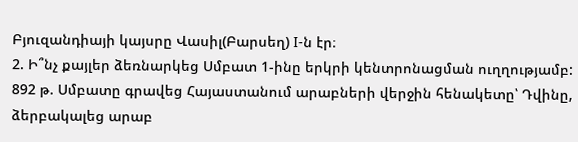Բյուզանդիայի կայսրը Վասիլ(Բարսեղ) I-ն էր։
2. Ի՞նչ քայլեր ձեռնարկեց Սմբատ 1-ինը երկրի կենտրոնացման ուղղությամբ:
892 թ. Սմբատը գրավեց Հայաստանում արաբների վերջին հենակետը՝ Դվինը, ձերբակալեց արաբ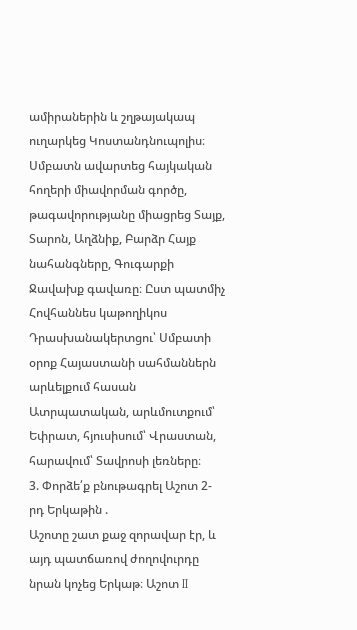ամիրաներին և շղթայակապ ուղարկեց Կոստանդնուպոլիս։ Սմբատն ավարտեց հայկական հողերի միավորման գործը, թագավորությանը միացրեց Տայք, Տարոն, Աղձնիք, Բարձր Հայք նահանգները, Գուգարքի Ջավախք գավառը։ Ըստ պատմիչ Հովհաննես կաթողիկոս Դրասխանակերտցու՝ Սմբատի օրոք Հայաստանի սահմաններն արևելքում հասան Ատրպատական, արևմուտքում՝ Եփրատ, հյուսիսում՝ Վրաստան, հարավում՝ Տավրոսի լեռները։
3. Փորձե՛ք բնութագրել Աշոտ 2-րդ Երկաթին .
Աշոտը շատ քաջ զորավար էր, և այդ պատճառով ժողովուրդը նրան կոչեց Երկաթ։ Աշոտ II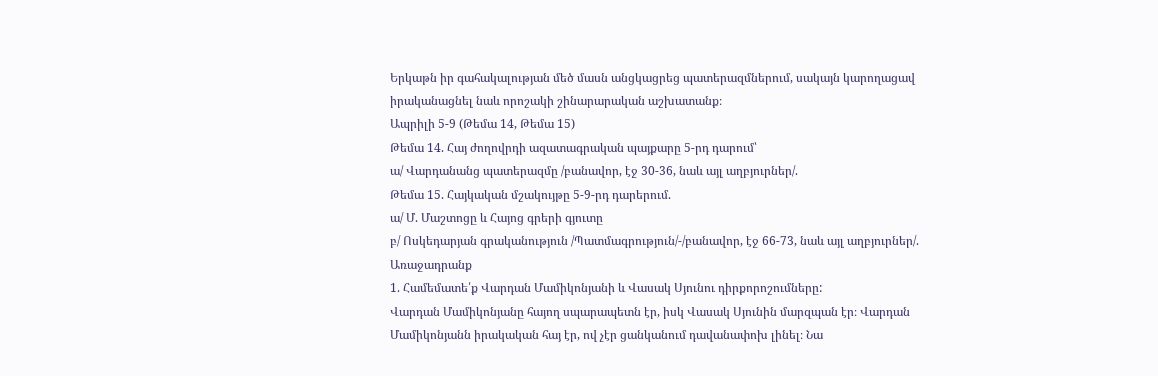Երկաթն իր գահակալության մեծ մասն անցկացրեց պատերազմներում, սակայն կարողացավ իրականացնել նաև որոշակի շինարարական աշխատանք։
Ապրիլի 5-9 (Թեմա 14, Թեմա 15)
Թեմա 14. Հայ ժողովրդի ազատագրական պայքարը 5-րդ դարում՝
ա/ Վարդանանց պատերազմը /բանավոր, էջ 30-36, նաև այլ աղբյուրներ/.
Թեմա 15. Հայկական մշակույթը 5-9-րդ դարերում.
ա/ Մ. Մաշտոցը և Հայոց գրերի գյուտը
բ/ Ոսկեդարյան գրականություն /Պատմագրություն/-/բանավոր, էջ 66-73, նաև այլ աղբյուրներ/.
Առաջադրանք
1. Համեմատե՛ք Վարդան Մամիկոնյանի և Վասակ Սյունու դիրքորոշումները:
Վարդան Մամիկոնյանը հայող սպարապետն էր, իսկ Վասակ Սյունին մարզպան էր։ Վարդան Մամիկոնյանն իրակական հայ էր, ով չէր ցանկանում դավանափոխ լինել։ Նա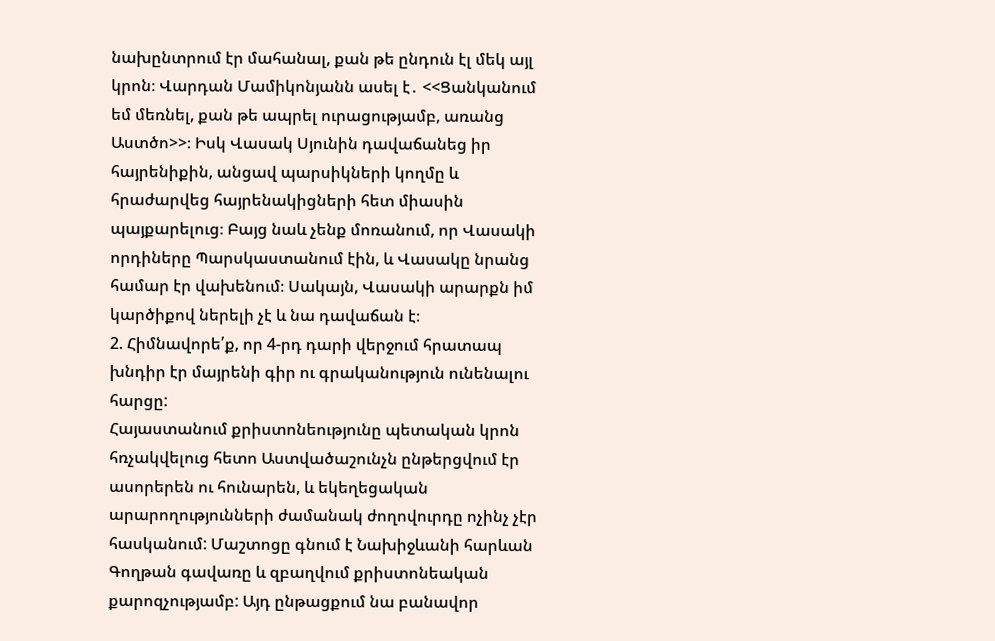նախընտրում էր մահանալ, քան թե ընդուն էլ մեկ այլ կրոն։ Վարդան Մամիկոնյանն ասել է․ <<Ցանկանում եմ մեռնել, քան թե ապրել ուրացությամբ, առանց Աստծո>>։ Իսկ Վասակ Սյունին դավաճանեց իր հայրենիքին, անցավ պարսիկների կողմը և հրաժարվեց հայրենակիցների հետ միասին պայքարելուց։ Բայց նաև չենք մոռանում, որ Վասակի որդիները Պարսկաստանում էին, և Վասակը նրանց համար էր վախենում։ Սակայն, Վասակի արարքն իմ կարծիքով ներելի չէ և նա դավաճան է։
2. Հիմնավորե՛ք, որ 4-րդ դարի վերջում հրատապ խնդիր էր մայրենի գիր ու գրականություն ունենալու հարցը:
Հայաստանում քրիստոնեությունը պետական կրոն հռչակվելուց հետո Աստվածաշունչն ընթերցվում էր ասորերեն ու հունարեն, և եկեղեցական արարողությունների ժամանակ ժողովուրդը ոչինչ չէր հասկանում: Մաշտոցը գնում է Նախիջևանի հարևան Գողթան գավառը և զբաղվում քրիստոնեական քարոզչությամբ: Այդ ընթացքում նա բանավոր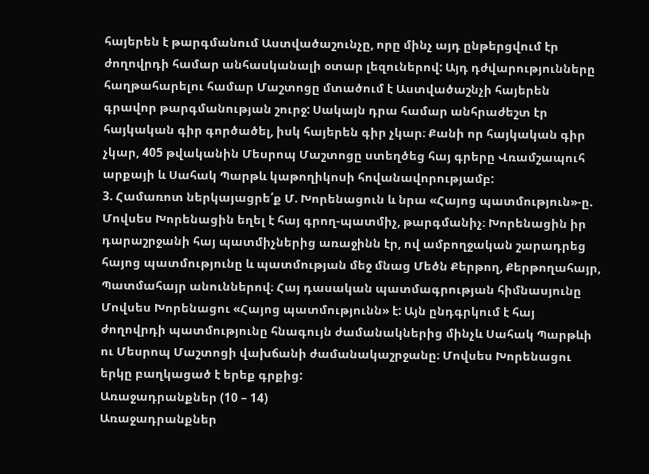հայերեն է թարգմանում Աստվածաշունչը, որը մինչ այդ ընթերցվում էր ժողովրդի համար անհասկանալի օտար լեզուներով: Այդ դժվարությունները հաղթահարելու համար Մաշտոցը մտածում է Աստվածաշնչի հայերեն գրավոր թարգմանության շուրջ: Սակայն դրա համար անհրաժեշտ էր հայկական գիր գործածել, իսկ հայերեն գիր չկար։ Քանի որ հայկական գիր չկար, 405 թվականին Մեսրոպ Մաշտոցը ստեղծեց հայ գրերը Վռամշապուհ արքայի և Սահակ Պարթև կաթողիկոսի հովանավորությամբ:
3. Համառոտ ներկայացրե՛ք Մ. Խորենացուն և նրա «Հայոց պատմություն»-ը.
Մովսես Խորենացին եղել է հայ գրող-պատմիչ, թարգմանիչ։ Խորենացին իր դարաշրջանի հայ պատմիչներից առաջինն էր, ով ամբողջական շարադրեց հայոց պատմությունը և պատմության մեջ մնաց Մեծն Քերթող, Քերթողահայր, Պատմահայր անուններով։ Հայ դասական պատմագրության հիմնասյունը Մովսես Խորենացու «Հայոց պատմությունն» է: Այն ընդգրկում է հայ ժողովրդի պատմությունը հնագույն ժամանակներից մինչև Սահակ Պարթևի ու Մեսրոպ Մաշտոցի վախճանի ժամանակաշրջանը։ Մովսես Խորենացու երկը բաղկացած է երեք գրքից:
Առաջադրանքներ (10 – 14)
Առաջադրանքներ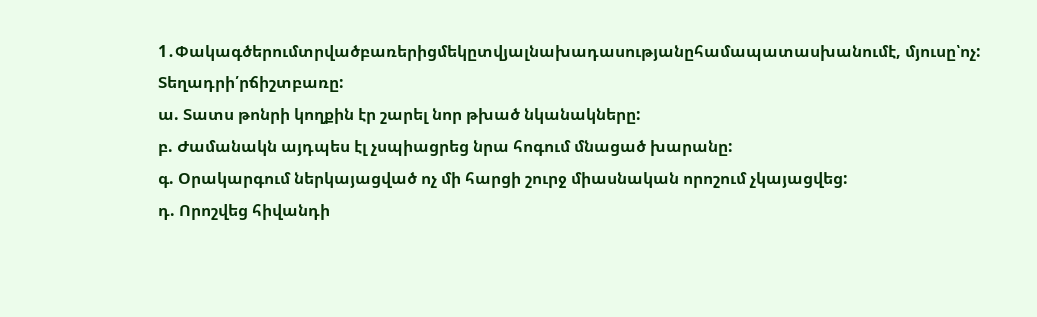1․Փակագծերումտրվածբառերիցմեկըտվյալնախադասությանըհամապատասխանումէ, մյուսը՝ոչ: Տեղադրի՛րճիշտբառը:
ա. Տատս թոնրի կողքին էր շարել նոր թխած նկանակները:
բ. Ժամանակն այդպես էլ չսպիացրեց նրա հոգում մնացած խարանը:
գ. Օրակարգում ներկայացված ոչ մի հարցի շուրջ միասնական որոշում չկայացվեց:
դ. Որոշվեց հիվանդի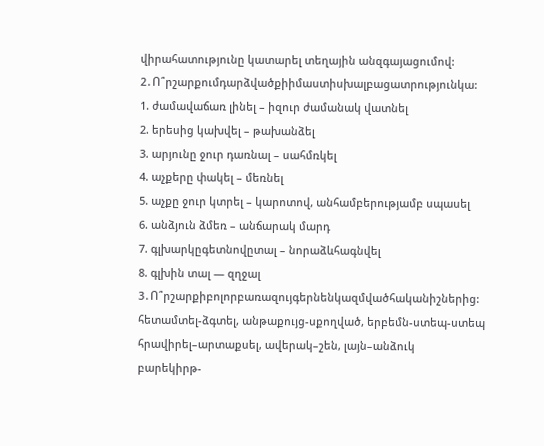վիրահատությունը կատարել տեղային անզգայացումով:
2․Ո՞րշարքումդարձվածքիիմաստիսխալբացատրությունկա:
1. ժամավաճառ լինել – իզուր ժամանակ վատնել
2. երեսից կախվել – թախանձել
3. արյունը ջուր դառնալ – սահմռկել
4. աչքերը փակել – մեռնել
5. աչքը ջուր կտրել – կարոտով, անհամբերությամբ սպասել
6. անձյուն ձմեռ – անճարակ մարդ
7. գլխարկըգետնովըտալ – նորաձևհագնվել
8. գլխին տալ — զղջալ
3․Ո՞րշարքիբոլորբառազույգերնենկազմվածհականիշներից:
հետամտել-ձգտել, անթաքույց-սքողված, երբեմն-ստեպ-ստեպ
հրավիրել–արտաքսել, ավերակ–շեն, լայն–անձուկ
բարեկիրթ-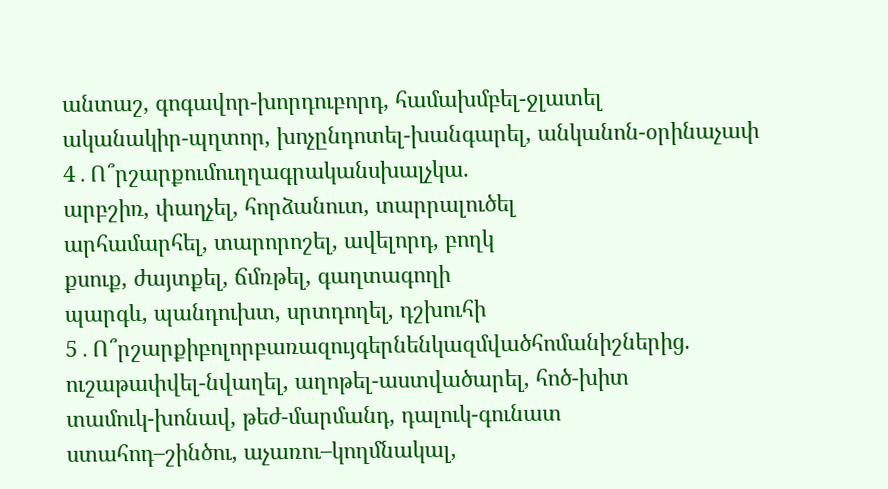անտաշ, գոգավոր-խորդուբորդ, համախմբել-ջլատել
ականակիր-պղտոր, խոչընդոտել-խանգարել, անկանոն-օրինաչափ
4․Ո՞րշարքումուղղագրականսխալչկա.
արբշիռ, փաղչել, հորձանուտ, տարրալուծել
արհամարհել, տարորոշել, ավելորդ, բողկ
քսուք, ժայտքել, ճմռթել, գաղտագողի
պարգև, պանդուխտ, սրտդողել, դշխուհի
5․Ո՞րշարքիբոլորբառազույգերնենկազմվածհոմանիշներից.
ուշաթափվել-նվաղել, աղոթել-աստվածարել, հոծ-խիտ
տամուկ-խոնավ, թեժ-մարմանդ, դալուկ-գունատ
ստահոդ–շինծու, աչառու–կողմնակալ,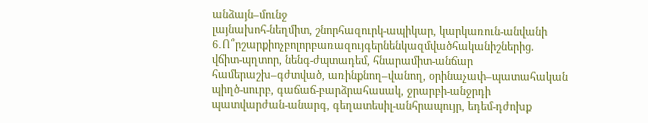անձայն–մունջ
լայնախոհ-նեղմիտ, շնորհազուրկ-ապիկար, կարկառուն-անվանի
6․Ո՞րշարքիոչբոլորբառազույգերնենկազմվածհականիշներից.
վճիտ-պղտոր, նենգ-ժպտադեմ, հնարամիտ-անճար
համերաշխ–գժտված, առինքնող–վանող, օրինաչափ–պատահական
պիղծ-սուրբ, գաճաճ-բարձրահասակ, ջրարբի-անջրդի
պատվարժան-անարգ, գեղատեսիլ-անհրապույր, եդեմ-դժոխք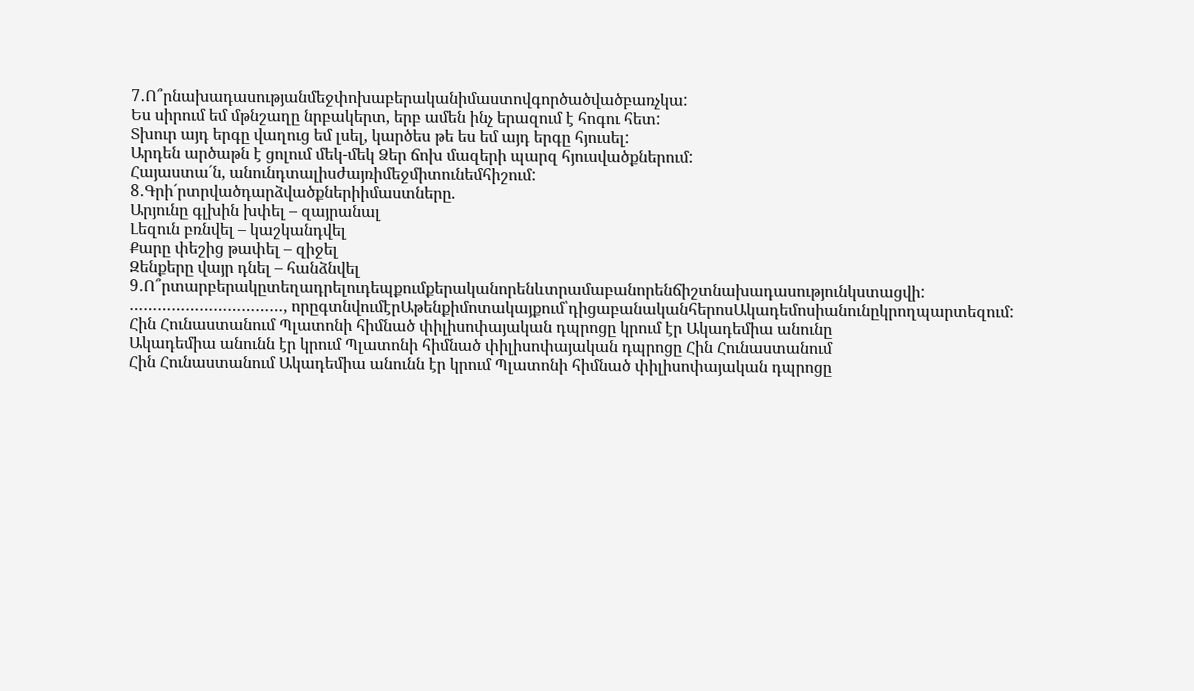7․Ո՞րնախադասությանմեջփոխաբերականիմաստովգործածվածբառչկա:
Ես սիրում եմ մթնշաղը նրբակերտ, երբ ամեն ինչ երազում է հոգու հետ:
Տխուր այդ երգը վաղուց եմ լսել, կարծես թե ես եմ այդ երգը հյուսել:
Արդեն արծաթն է ցոլում մեկ-մեկ Ձեր ճոխ մազերի պարզ հյուսվածքներում:
Հայաստա´ն, անունդտալիսժայռիմեջմիտունեմհիշում:
8․Գրի´րտրվածդարձվածքներիիմաստները.
Արյունը գլխին խփել – զայրանալ
Լեզուն բռնվել – կաշկանդվել
Քարը փեշից թափել – զիջել
Զենքերը վայր դնել – հանձնվել
9․Ո՞րտարբերակըտեղադրելուդեպքումքերականորենևտրամաբանորենճիշտնախադասությունկստացվի:
……………………………, որըգտնվումէրԱթենքիմոտակայքում՝դիցաբանականհերոսԱկադեմոսիանունըկրողպարտեզում:
Հին Հունաստանում Պլատոնի հիմնած փիլիսոփայական դպրոցը կրում էր Ակադեմիա անունը
Ակադեմիա անունն էր կրում Պլատոնի հիմնած փիլիսոփայական դպրոցը Հին Հունաստանում
Հին Հունաստանում Ակադեմիա անունն էր կրում Պլատոնի հիմնած փիլիսոփայական դպրոցը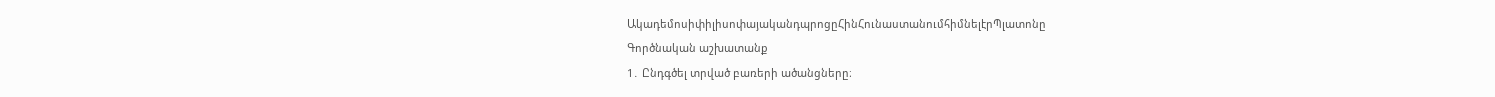ԱկադեմոսիփիլիսոփայականդպրոցըՀինՀունաստանումհիմնելէրՊլատոնը
Գործնական աշխատանք
1․ Ընդգծել տրված բառերի ածանցները։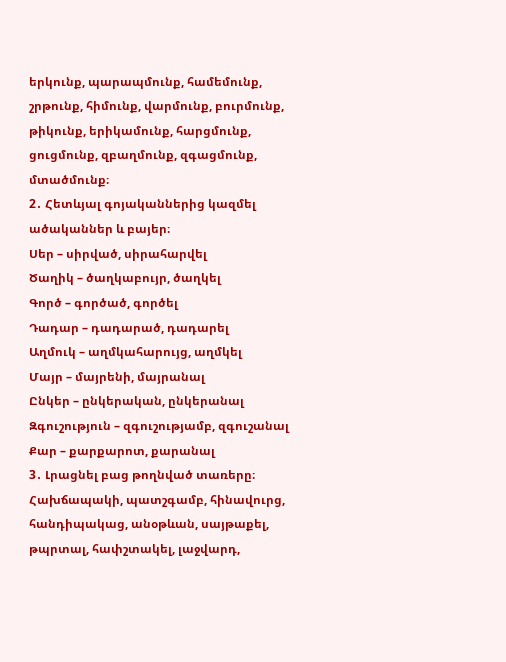երկունք, պարապմունք, համեմունք, շրթունք, հիմունք, վարմունք, բուրմունք, թիկունք, երիկամունք, հարցմունք, ցուցմունք, զբաղմունք, զգացմունք, մտածմունք։
2․ Հետևյալ գոյականներից կազմել ածականներ և բայեր։
Սեր – սիրված, սիրահարվել
Ծաղիկ – ծաղկաբույր, ծաղկել
Գործ – գործած, գործել
Դադար – դադարած, դադարել
Աղմուկ – աղմկահարույց, աղմկել
Մայր – մայրենի, մայրանալ
Ընկեր – ընկերական, ընկերանալ
Զգուշություն – զգուշությամբ, զգուշանալ
Քար – քարքարոտ, քարանալ
3․ Լրացնել բաց թողնված տառերը։
Հախճապակի, պատշգամբ, հինավուրց, հանդիպակաց, անօթևան, սայթաքել, թպրտալ, հափշտակել, լաջվարդ,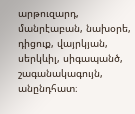արթուզարդ, մանրէաբան, նախօրե, դիցուք, վայրկյան, սերկևիլ, սիգապանծ, շագանակագույն, անընդհատ։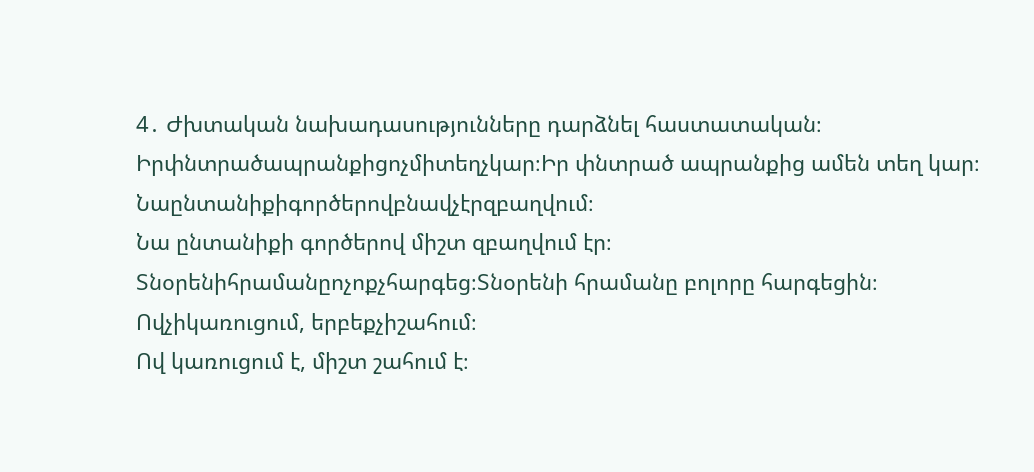4․ Ժխտական նախադասությունները դարձնել հաստատական։
Իրփնտրածապրանքիցոչմիտեղչկար։Իր փնտրած ապրանքից ամեն տեղ կար։
Նաընտանիքիգործերովբնավչէրզբաղվում։
Նա ընտանիքի գործերով միշտ զբաղվում էր։
Տնօրենիհրամանըոչոքչհարգեց։Տնօրենի հրամանը բոլորը հարգեցին։
Ովչիկառուցում, երբեքչիշահում։
Ով կառուցում է, միշտ շահում է։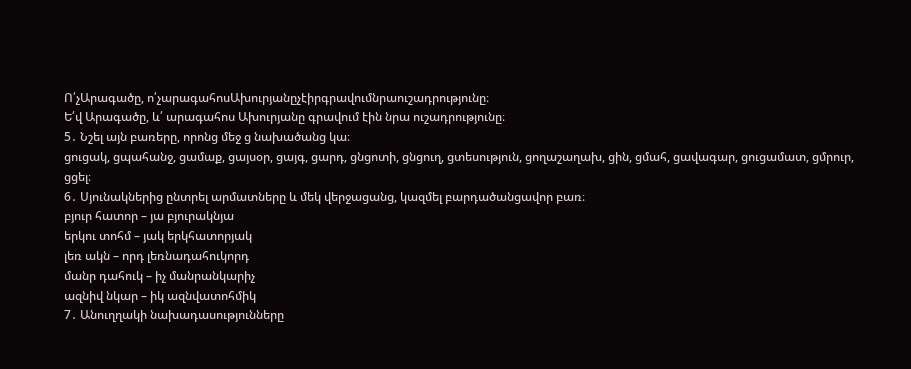Ո՛չԱրագածը, ո՛չարագահոսԱխուրյանըչէիրգրավումնրաուշադրությունը։
Ե՛վ Արագածը, և՛ արագահոս Ախուրյանը գրավում էին նրա ուշադրությունը։
5․ Նշել այն բառերը, որոնց մեջ ց նախածանց կա։
ցուցակ, ցպահանջ, ցամաք, ցայսօր, ցայգ, ցարդ, ցնցոտի, ցնցուղ, ցտեսություն, ցողաշաղախ, ցին, ցմահ, ցավագար, ցուցամատ, ցմրուր, ցցել։
6․ Սյունակներից ընտրել արմատները և մեկ վերջացանց, կազմել բարդածանցավոր բառ։
բյուր հատոր – յա բյուրակնյա
երկու տոհմ – յակ երկհատորյակ
լեռ ակն – որդ լեռնադահուկորդ
մանր դահուկ – իչ մանրանկարիչ
ազնիվ նկար – իկ ազնվատոհմիկ
7․ Անուղղակի նախադասությունները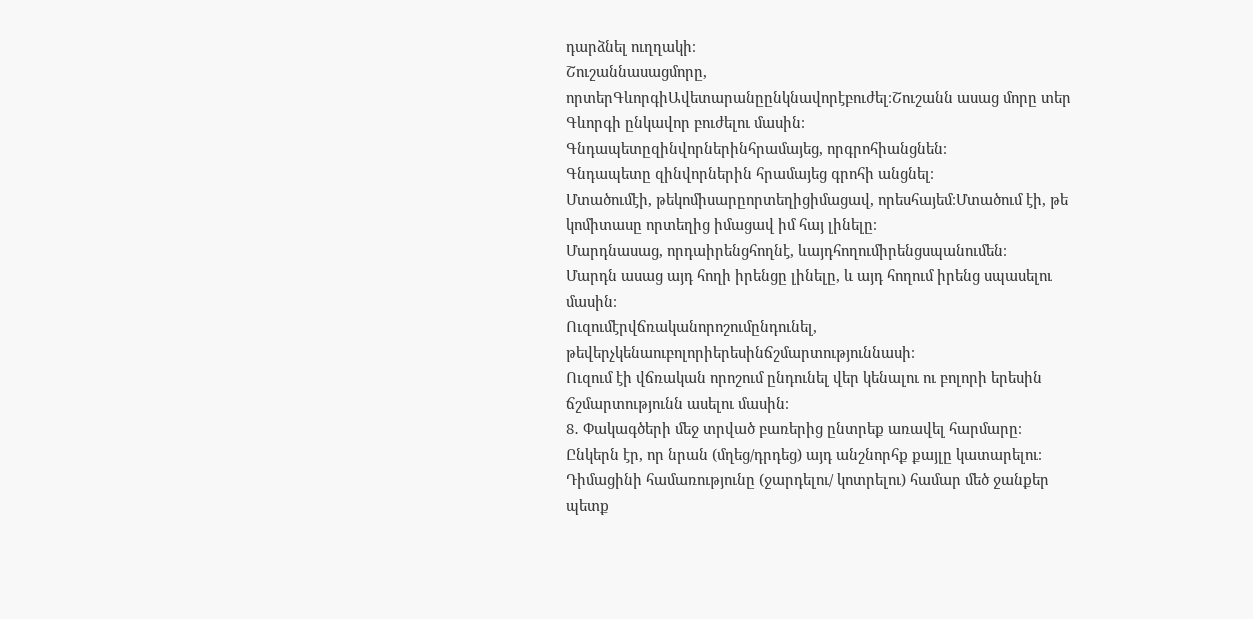դարձնել ուղղակի։
Շուշաննասացմորը, որտերԳևորգիԱվետարանըընկնավորէբուժել։Շուշանն ասաց մորը տեր Գևորգի ընկավոր բուժելու մասին։
Գնդապետըզինվորներինհրամայեց, որգրոհիանցնեն։
Գնդապետը զինվորներին հրամայեց գրոհի անցնել։
Մտածումէի, թեկոմիսարըորտեղիցիմացավ, որեսհայեմ։Մտածում էի, թե կոմիտասը որտեղից իմացավ իմ հայ լինելը։
Մարդնասաց, որդաիրենցհողնէ, ևայդհողումիրենցսպանումեն։
Մարդն ասաց այդ հողի իրենցը լինելը, և այդ հողում իրենց սպասելու մասին։
Ուզումէրվճռականորոշումընդունել, թեվերչկենաուբոլորիերեսինճշմարտություննասի։
Ուզում էի վճռական որոշում ընդունել վեր կենալու ու բոլորի երեսին ճշմարտությունն ասելու մասին։
8․ Փակագծերի մեջ տրված բառերից ընտրեք առավել հարմարը։
Ընկերն էր, որ նրան (մղեց/դրդեց) այդ անշնորհք քայլը կատարելու։
Դիմացինի համառությունը (ջարդելու/ կոտրելու) համար մեծ ջանքեր պետք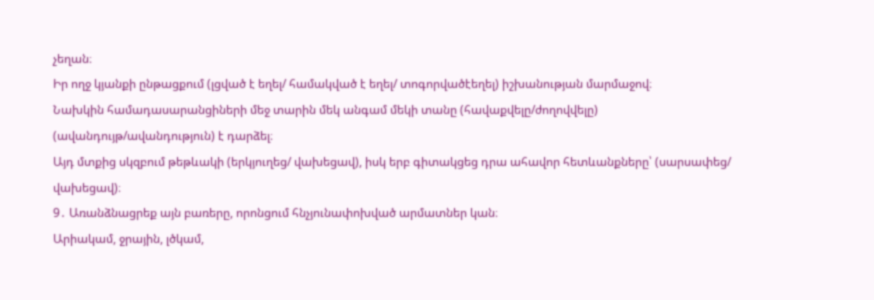չեղան։
Իր ողջ կյանքի ընթացքում (լցված է եղել/ համակված է եղել/ տոգորվածէեղել) իշխանության մարմաջով։
Նախկին համադասարանցիների մեջ տարին մեկ անգամ մեկի տանը (հավաքվելը/ժողովվելը) (ավանդույթ/ավանդություն) է դարձել։
Այդ մտքից սկզբում թեթևակի (երկյուղեց/ վախեցավ), իսկ երբ գիտակցեց դրա ահավոր հետևանքները՝ (սարսափեց/ վախեցավ)։
9․ Առանձնացրեք այն բառերը, որոնցում հնչյունափոխված արմատներ կան։
Արիակամ, ջրային, լծկամ,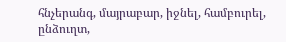հնչերանգ, մայրաբար, իջնել, համբուրել, ընձուղտ,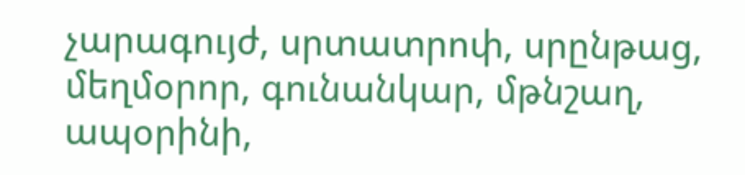չարագույժ, սրտատրոփ, սրընթաց, մեղմօրոր, գունանկար, մթնշաղ, ապօրինի,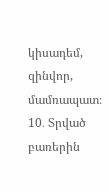կիսադեմ, զինվոր, մամռապատ։
10․ Տրված բառերին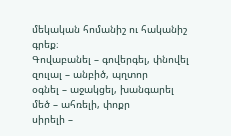մեկական հոմանիշ ու հականիշ գրեք։
Գովաբանել – գովերգել, փնովել
զուլալ – անբիծ, պղտոր
օգնել – աջակցել, խանգարել
մեծ – ահռելի, փոքր
սիրելի –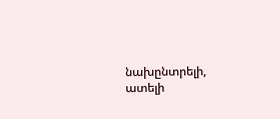նախընտրելի, ատելի